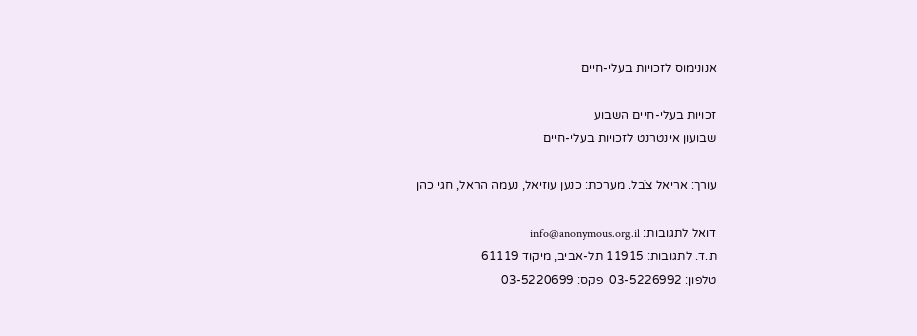אנונימוס לזכויות בעלי-חיים

זכויות בעלי-חיים השבוע
שבועון אינטרנט לזכויות בעלי-חיים

עורך: אריאל צֹבל. מערכת: כנען עוזיאל, נעמה הראל, חגי כהן

דואל לתגובות: info@anonymous.org.il
ת.ד. לתגובות: 11915 תל-אביב, מיקוד 61119
טלפון: 03-5226992  פקס: 03-5220699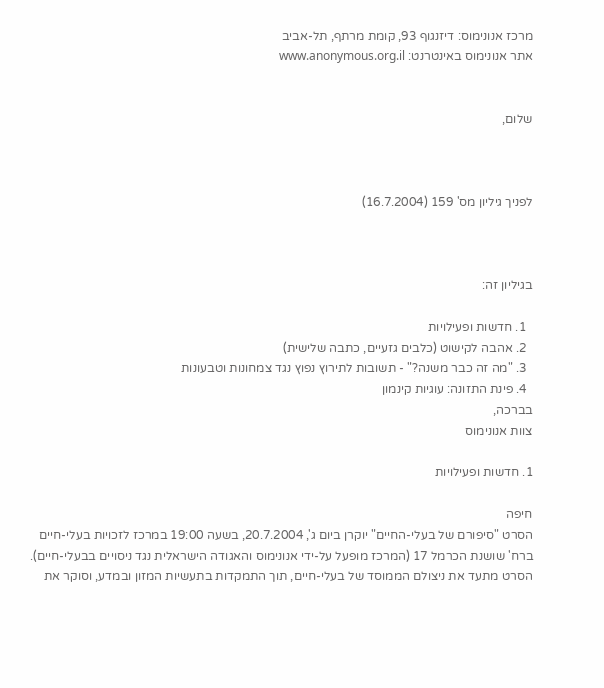מרכז אנונימוס: דיזנגוף 93, קומת מרתף, תל-אביב
אתר אנונימוס באינטרנט: www.anonymous.org.il


שלום,



לפניך גיליון מס' 159 (16.7.2004)



בגיליון זה:

  1. חדשות ופעילויות
  2. אהבה לקישוט (כלבים גזעיים, כתבה שלישית)
  3. "מה זה כבר משנה?" - תשובות לתירוץ נפוץ נגד צמחונות וטבעונות
  4. פינת התזונה: עוגיות קינמון
בברכה,
צוות אנונימוס

1. חדשות ופעילויות

חיפה
הסרט "סיפורם של בעלי-החיים" יוקרן ביום ג', 20.7.2004, בשעה 19:00 במרכז לזכויות בעלי-חיים ברח' שושנת הכרמל 17 (המרכז מופעל על-ידי אנונימוס והאגודה הישראלית נגד ניסויים בבעלי-חיים). הסרט מתעד את ניצולם הממוסד של בעלי-חיים, תוך התמקדות בתעשיות המזון ובמדע, וסוקר את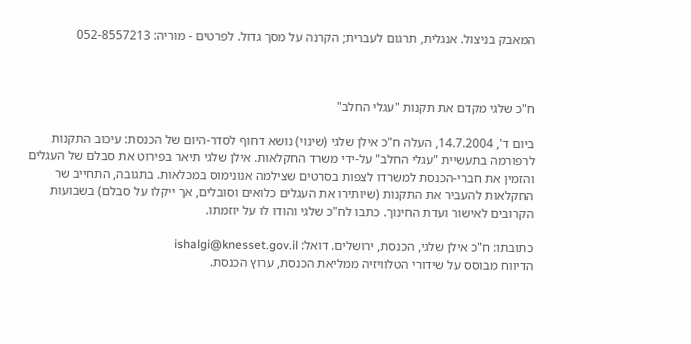המאבק בניצול. אנגלית, תרגום לעברית; הקרנה על מסך גדול. לפרטים - מוריה: 052-8557213



ח"כ שלגי מקדם את תקנות "עגלי החלב"

ביום ד', 14.7.2004, העלה ח"כ אילן שלגי (שינוי) נושא דחוף לסדר-היום של הכנסת: עיכוב התקנות לרפורמה בתעשיית "עגלי החלב" על-ידי משרד החקלאות. אילן שלגי תיאר בפירוט את סבלם של העגלים  והזמין את חברי-הכנסת למשרדו לצפות בסרטים שצילמה אנונימוס במכלאות. בתגובה, התחייב שר החקלאות להעביר את התקנות (שיותירו את העגלים כלואים וסובלים, אך ייקלו על סבלם) בשבועות הקרובים לאישור ועדת החינוך. כתבו לח"כ שלגי והודו לו על יוזמתו.

כתובתו: ח"כ אילן שלגי, הכנסת, ירושלים. דואל: ishalgi@knesset.gov.il
הדיווח מבוסס על שידורי הטלוויזיה ממליאת הכנסת, ערוץ הכנסת.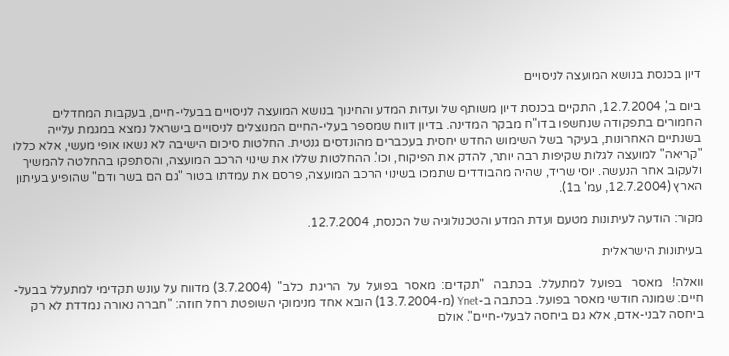דיון בכנסת בנושא המועצה לניסויים

ביום ב', 12.7.2004, התקיים בכנסת דיון משותף של ועדות המדע והחינוך בנושא המועצה לניסויים בבעלי-חיים, בעקבות המחדלים החמורים בתפקודה שנחשפו בדו"ח מבקר המדינה. בדיון דווח שמספר בעלי-החיים המנוצלים לניסויים בישראל נמצא במגמת עלייה בשנתיים האחרונות, בעיקר בשל השימוש החדש יחסית בעכברים מהונדסים גנטית. החלטות סיכום הישיבה לא נשאו אופי מעשי, אלא כללו "קריאה" למועצה לגלות שקיפות רבה יותר, להדק את הפיקוח, וכו'. ההחלטות שללו את שינוי הרכב המועצה, והסתפקו בהחלטה להמשיך ולעקוב אחר הנעשה. יוסי שריד, שהיה מהבודדים שתמכו בשינוי הרכב המועצה, פרסם את עמדתו בטור "גם הם בשר ודם" שהופיע בעיתון הארץ (12.7.2004, עמ' ב1).

מקור: הודעה לעיתונות מטעם ועדת המדע והטכנולוגיה של הכנסת, 12.7.2004.

בעיתונות הישראלית

וואלה!   מאסר   בפועל  למתעלל.  בכתבה   "תקדים:  מאסר  בפועל  על  הריגת  כלב"  (3.7.2004) מדווח על עונש תקדימי למתעלל בבעל-חיים: שמונה חודשי מאסר בפועל. בכתבה ב-Ynet (מ-13.7.2004) הובא אחד מנימוקי השופטת רחל חוזה: "חברה נאורה נמדדת לא רק ביחסה לבני-אדם, אלא גם ביחסה לבעלי-חיים". אולם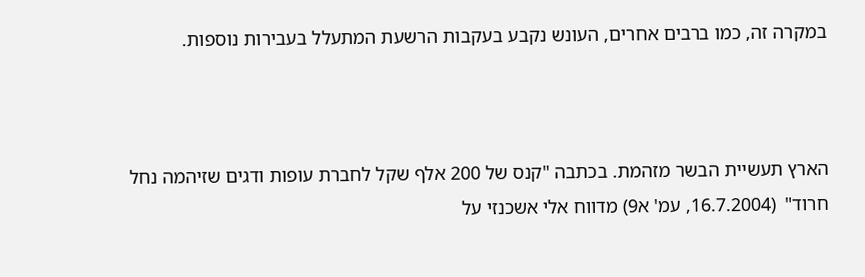במקרה זה, כמו ברבים אחרים, העונש נקבע בעקבות הרשעת המתעלל בעבירות נוספות.



הארץ תעשיית הבשר מזהמת. בכתבה "קנס של 200 אלף שקל לחברת עופות ודגים שזיהמה נחל חרוד"  (16.7.2004, עמ' א9) מדווח אלי אשכנזי על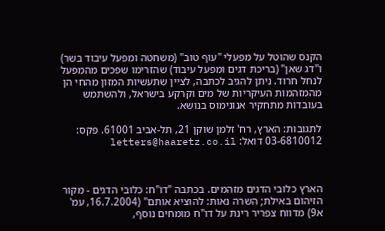הקנס שהוטל על מפעלי "עוף טוב" (משחטה ומפעל עיבוד בשר) ו"דג שאן" (בריכת דגים ומפעל עיבוד) שהזרימו שפכים מהמפעל לנחל חרוד. ניתן להגיב לכתבה, לציין שתעשיות המזון מהחי הן מהמזהמות העיקריות של מים וקרקע בישראל, ולהשתמש בעובדות מתחקיר אנונימוס בנושא.

לתגובות: הארץ, רח' זלמן שוקן 21, תל-אביב 61001. פקס: 03-6810012 דואל: letters@haaretz.co.il



הארץ כלובי הדגים מזהמים. בכתבה "דו"ח: כלובי הדגים - מקור הזיהום באילת; השרה נאות: להוציא אותם" (16.7.2004, עמ' א9) מדווח צפריר רינת על דו"ח מומחים נוסף,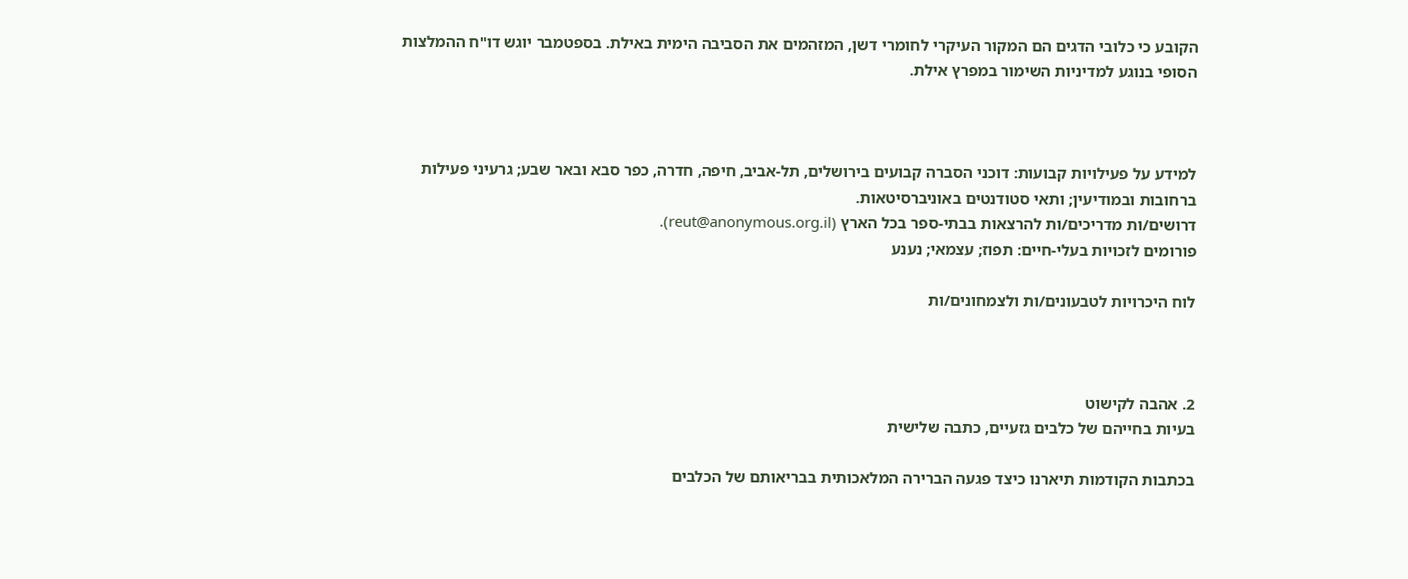הקובע כי כלובי הדגים הם המקור העיקרי לחומרי דשן, המזהמים את הסביבה הימית באילת. בספטמבר יוגש דו"ח ההמלצות הסופי בנוגע למדיניות השימור במפרץ אילת.



למידע על פעילויות קבועות: דוכני הסברה קבועים בירושלים, תל-אביב, חיפה, חדרה, כפר סבא ובאר שבע; גרעיני פעילות ברחובות ובמודיעין; ותאי סטודנטים באוניברסיטאות.
דרושים/ות מדריכים/ות להרצאות בבתי-ספר בכל הארץ (reut@anonymous.org.il).
פורומים לזכויות בעלי-חיים: תפוז; עצמאי; נענע

לוח היכרויות לטבעונים/ות ולצמחונים/ות



2. אהבה לקישוט
בעיות בחייהם של כלבים גזעיים, כתבה שלישית

בכתבות הקודמות תיארנו כיצד פגעה הברירה המלאכותית בבריאותם של הכלבים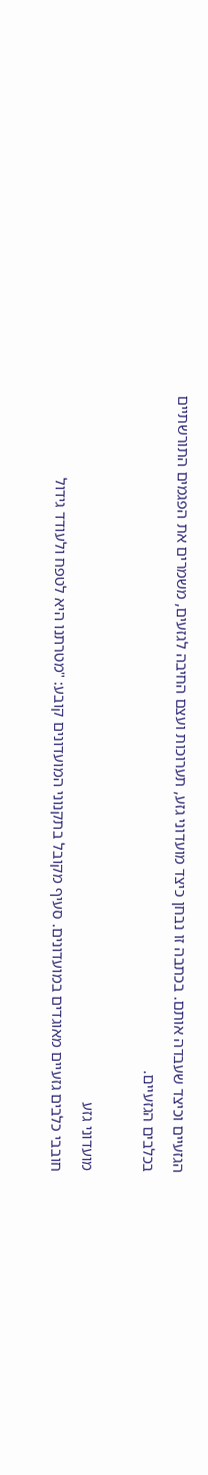הגזעיים וכיצד שעבדה אותם. בכתבה זו נבחן כיצד מועדוני גזע, תערוכות ועצם החיבה לגזעים, משמרים את הפגמים התורשתיים בכלבים הגזעיים.

מועדוני גזע
חובבי כלבים גזעיים מאוגדים במועדונים. סעיף מקובל בתקנוני המועדונים קובע: "מטרתנו היא לטפח ולעודד גידול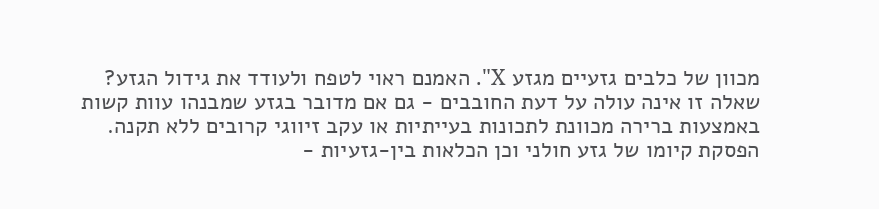מכוון של כלבים גזעיים מגזע X". האמנם ראוי לטפח ולעודד את גידול הגזע? שאלה זו אינה עולה על דעת החובבים - גם אם מדובר בגזע שמבנהו עוות קשות באמצעות ברירה מכוונת לתכונות בעייתיות או עקב זיווגי קרובים ללא תקנה. הפסקת קיומו של גזע חולני וכן הכלאות בין-גזעיות -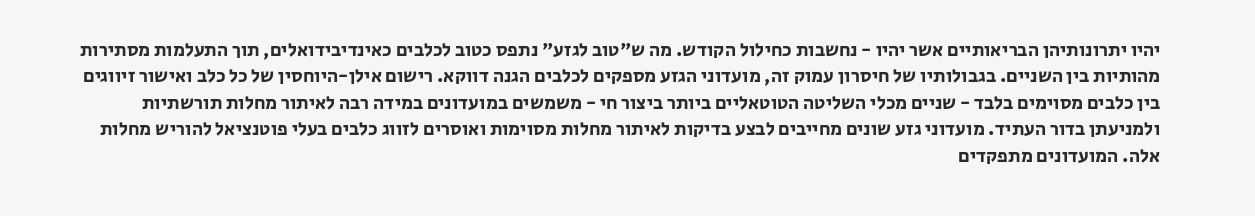יהיו יתרונותיהן הבריאותיים אשר יהיו - נחשבות כחילול הקודש. מה ש"טוב לגזע" נתפס כטוב לכלבים כאינדיבידואלים, תוך התעלמות מסתירות מהותיות בין השניים. בגבולותיו של חיסרון עמוק זה, מועדוני הגזע מספקים לכלבים הגנה דווקא. רישום אילן-היוחסין של כל כלב ואישור זיווגים בין כלבים מסוימים בלבד - שניים מכלי השליטה הטוטאליים ביותר ביצור חי - משמשים במועדונים במידה רבה לאיתור מחלות תורשתיות ולמניעתן בדור העתיד. מועדוני גזע שונים מחייבים לבצע בדיקות לאיתור מחלות מסוימות ואוסרים לזווג כלבים בעלי פוטנציאל להוריש מחלות אלה. המועדונים מתפקדים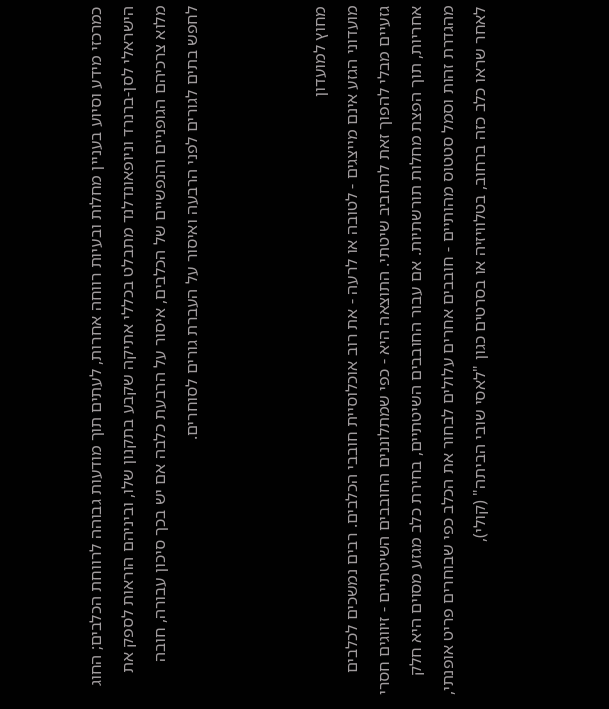כמרכזי מידע וסיוע בעניין מחלות ובעיות רווחה אחרות, לעתים תוך מודעות גבוהה לרווחת הכלבים; החוג הישראלי לסן-ברנרד וניופאונדלנד מתבלט בכללי אתיקה שקבע בתקנון שלו, וביניהם הוראות לספק את מלוא צרכיהם הגופניים והנפשיים של הכלבים, איסור על הרבעת כלבה אם יש בכך סיכון עבורה, חובה לחפש בתים לגורים לפני הרבעה ואיסור על העברת גורים לסוחרים.



מחוץ למועדון
מועדוני הגזע אינם מייצגים - לטובה או לרעה - את רוב אוכלוסיית חובבי הכלבים. רבים נמשכים לכלבים גזעיים מבלי להפוך זאת לתחביב שיטתי. התוצאה היא - כפי שמתלוננים החובבים השיטתיים - זיווגים חסרי אחריות, תוך הפצת מחלות תורשתיות. אם עבור החובבים השיטתיים, בחירת כלב מגזע מסוים היא חלק מהגדרת זהות וסמל סטטוס מהותיים - חובבים אחרים עלולים לבחור את הכלב כפי שבוחרים פריט אופנתי, לאחר שראו כלב כזה ברחוב, בטלוויזיה או בסרטים כגון "לאסי שובי הביתה" (קולי),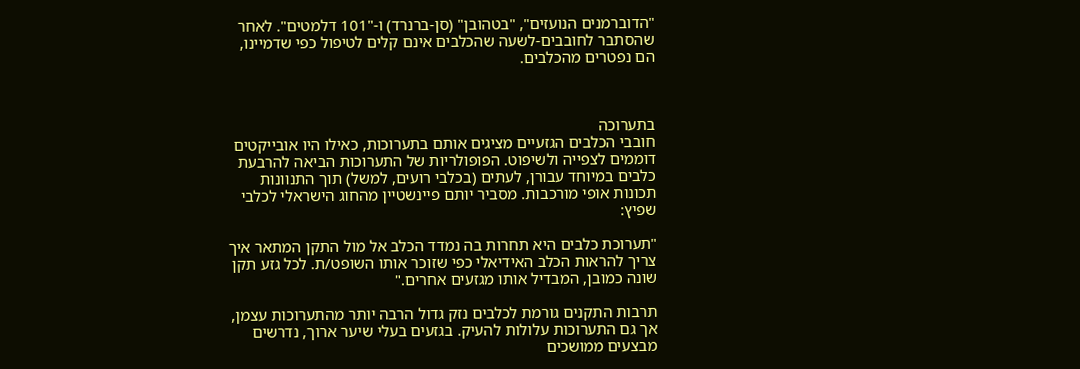"הדוברמנים הנועזים", "בטהובן" (סן-ברנרד) ו-"101 דלמטים". לאחר שהסתבר לחובבים-לשעה שהכלבים אינם קלים לטיפול כפי שדמיינו, הם נפטרים מהכלבים.



בתערוכה
חובבי הכלבים הגזעיים מציגים אותם בתערוכות, כאילו היו אובייקטים דוממים לצפייה ולשיפוט. הפופולריות של התערוכות הביאה להרבעת כלבים במיוחד עבורן, לעתים (בכלבי רועים, למשל) תוך התנוונות תכונות אופי מורכבות. מסביר יותם פיינשטיין מהחוג הישראלי לכלבי שפיץ:

"תערוכת כלבים היא תחרות בה נמדד הכלב אל מול התקן המתאר איך צריך להראות הכלב האידיאלי כפי שזוכר אותו השופט/ת. לכל גזע תקן שונה כמובן, המבדיל אותו מגזעים אחרים."

תרבות התקנים גורמת לכלבים נזק גדול הרבה יותר מהתערוכות עצמן, אך גם התערוכות עלולות להעיק. בגזעים בעלי שיער ארוך, נדרשים מבצעים ממושכים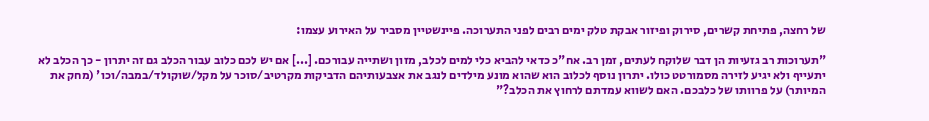של רחצה, פתיחת קשרים, סירוק ופיזור אבקת טלק ימים רבים לפני התערוכה. פיינשטיין מסביר על האירוע עצמו:

"תערוכות רב גזעיות הן דבר שלוקח לעתים, זמן רב. אח"כ כדאי להביא כלי למים לכלב, מזון ושתייה עבורכם. [...] אם יש לכם כלוב עבור הכלב גם זה יתרון - כך הכלב לא יתעייף ולא יגיע לזירה מסמורטט כולו. יתרון נוסף לכלוב הוא שהוא מונע מילדים לנגב את אצבעותיהם הדביקות מקרטיב/סוכר על מקל/שוקולד/במבה/וכו' (מחק את המיותר) על פרוותו של כלבכם. האם לשווא עמדתם לרחוץ את הכלב?"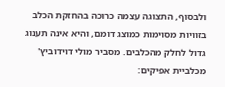ולבסוף, התצוגה עצמה כרוכה בהחזקת הכלב בזוויות מסוימות כמוצג דומם, והיא אינה תענוג גדול לחלק מהכלבים. מסביר מולי דוידוביץ' מכלביית אפיקים: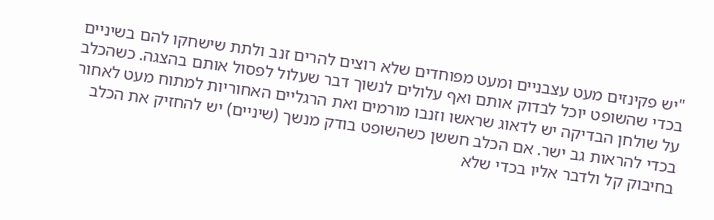"יש פקינזים מעט עצבניים ומעט מפוחדים שלא רוצים להרים זנב ולתת שישחקו להם בשיניים בכדי שהשופט יוכל לבדוק אותם ואף עלולים לנשוך דבר שעלול לפסול אותם בהצגה. כשהכלב על שולחן הבדיקה יש לדאוג שראשו וזנבו מורמים ואת הרגליים האחוריות למתוח מעט לאחור בכדי להראות גב ישר. אם הכלב חששן כשהשופט בודק מנשך (שיניים) יש להחזיק את הכלב בחיבוק קל ולדבר אליו בכדי שלא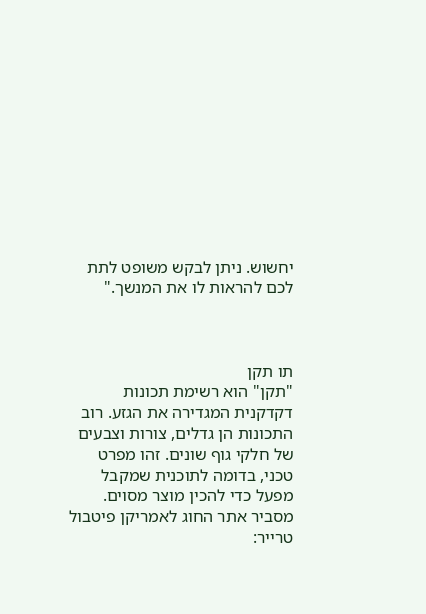יחשוש. ניתן לבקש משופט לתת לכם להראות לו את המנשך."



תו תקן
"תקן" הוא רשימת תכונות דקדקנית המגדירה את הגזע. רוב התכונות הן גדלים, צורות וצבעים של חלקי גוף שונים. זהו מפרט טכני, בדומה לתוכנית שמקבל מפעל כדי להכין מוצר מסוים. מסביר אתר החוג לאמריקן פיטבול טרייר: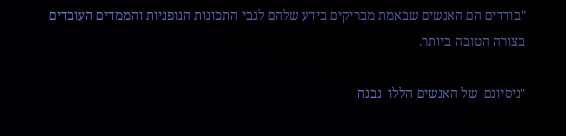"בודדים הם האנשים שבאמת מבריקים בידע שלהם לגבי התכונות הגופניות והממדים העובדים בצורה הטובה ביותר.

"ניסיונם  של האנשים הללו  נבנה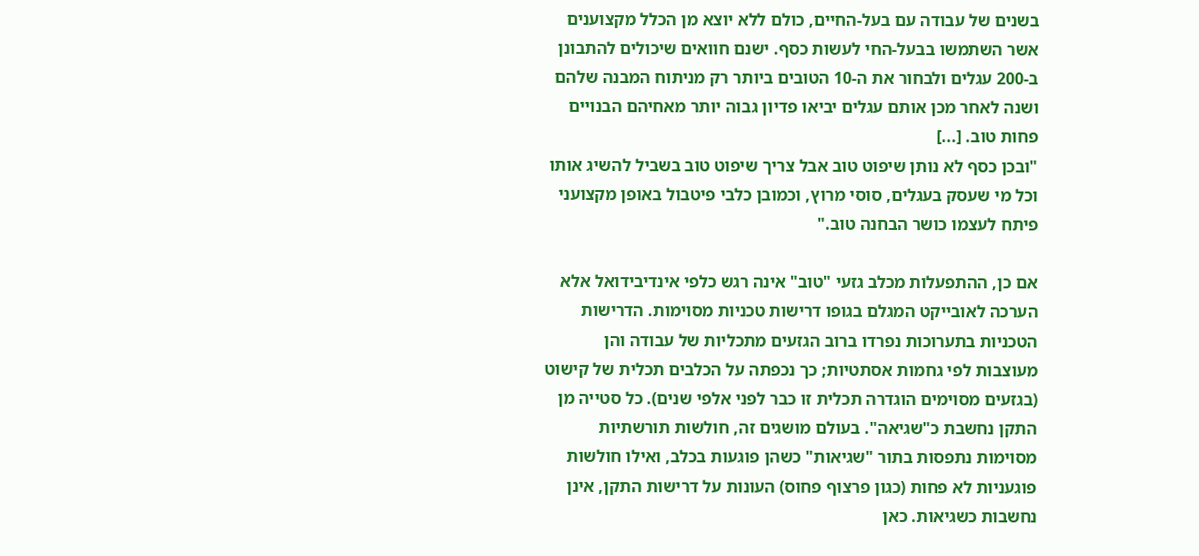בשנים של עבודה עם בעל-החיים, כולם ללא יוצא מן הכלל מקצוענים אשר השתמשו בבעל-החי לעשות כסף. ישנם חוואים שיכולים להתבונן ב-200 עגלים ולבחור את ה-10 הטובים ביותר רק מניתוח המבנה שלהם ושנה לאחר מכן אותם עגלים יביאו פדיון גבוה יותר מאחיהם הבנויים פחות טוב. [...]
"ובכן כסף לא נותן שיפוט טוב אבל צריך שיפוט טוב בשביל להשיג אותו וכל מי שעסק בעגלים, סוסי מרוץ, וכמובן כלבי פיטבול באופן מקצועני פיתח לעצמו כושר הבחנה טוב."

אם כן, ההתפעלות מכלב גזעי "טוב" אינה רגש כלפי אינדיבידואל אלא הערכה לאובייקט המגלם בגופו דרישות טכניות מסוימות. הדרישות הטכניות בתערוכות נפרדו ברוב הגזעים מתכליות של עבודה והן מעוצבות לפי גחמות אסתטיות; כך נכפתה על הכלבים תכלית של קישוט (בגזעים מסוימים הוגדרה תכלית זו כבר לפני אלפי שנים). כל סטייה מן התקן נחשבת כ"שגיאה". בעולם מושגים זה, חולשות תורשתיות מסוימות נתפסות בתור "שגיאות" כשהן פוגעות בכלב, ואילו חולשות פוגעניות לא פחות (כגון פרצוף פחוס) העונות על דרישות התקן, אינן נחשבות כשגיאות. כאן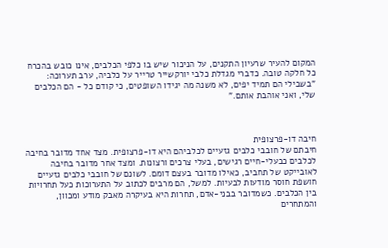המקום להעיר שרעיון התקנים, על הניכור שיש בו כלפי הכלבים, אינו כובש בהכרח כל חלקה טובה. כדברי מגדלת כלבי יורקשייר טרייר על כלביה, ערב תערוכה: "בשבילי הם תמיד יפים, לא משנה מה יגידו השופטים, כי קודם כל - הם הכלבים שלי, ואני אוהבת אותם."



חיבה דו-פרצופית
חיבתם של חובבי כלבים גזעיים לכלביהם היא דו-פרצופית. מצד אחד מדובר בחיבה לכלבים כבעלי-חיים רגישים, בעלי צרכים ורצונות. ומצד אחר מדובר בחיבה לאובייקט של תחביב, כאילו מדובר בעצם דומם. לשונם של חובבי כלבים גזעיים חושפת חוסר מודעות לבעיות. למשל, הם מרבים לכתוב על התערוכות כעל תחרויות בין הכלבים. כשמדובר בבני-אדם, תחרות היא בעיקרה מאבק מודע ומכוון, והמתחרים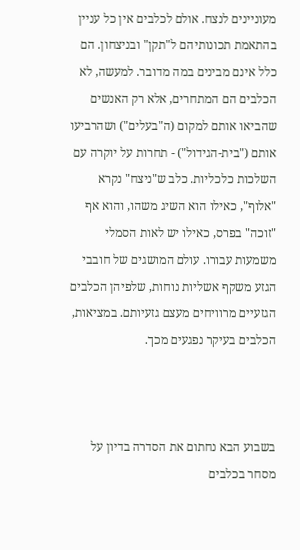מעוניינים לנצח. אולם לכלבים אין כל עניין בהתאמת תכונותיהם ל"תקן" ובניצחון. הם כלל אינם מבינים במה מדובר. למעשה, לא הכלבים הם המתחרים, אלא רק האנשים שהביאו אותם למקום (ה"בעלים") ושהרביעו אותם ("בית-הגידול") - תחרות על יוקרה עם השלכות כלכליות. כלב ש"ניצח" נקרא "אלוף", כאילו הוא השיג משהו, והוא אף "זוכה" בפרס, כאילו יש לאות הסמלי משמעות עבורו. עולם המושגים של חובבי הגזע משקף אשליות נוחות, שלפיהן הכלבים הגזעיים מרוויחים מעצם גזעיותם. במציאות, הכלבים בעיקר נפגעים מכך.



בשבוע הבא נחתום את הסדרה בדיון על מסחר בכלבים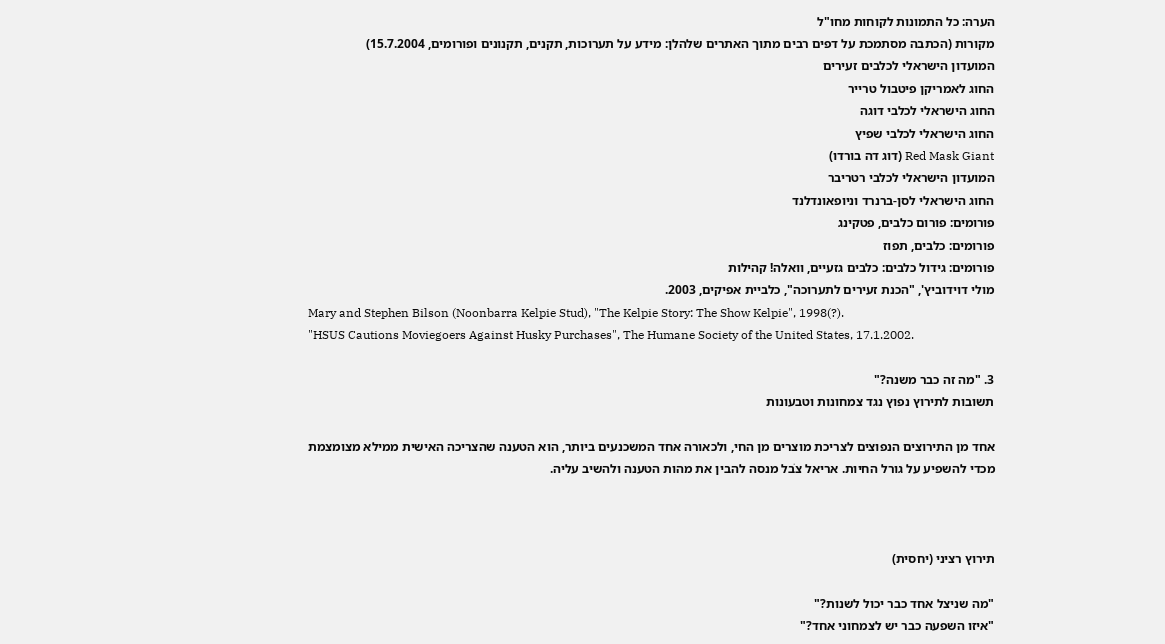הערה: כל התמונות לקוחות מחו"ל
מקורות (הכתבה מסתמכת על דפים רבים מתוך האתרים שלהלן: מידע על תערוכות, תקנים, תקנונים ופורומים, 15.7.2004)
המועדון הישראלי לכלבים זעירים
החוג לאמריקן פיטבול טרייר
החוג הישראלי לכלבי דוגה
החוג הישראלי לכלבי שפיץ
Red Mask Giant (דוג דה בורדו)
המועדון הישראלי לכלבי רטריבר
החוג הישראלי לסן-ברנרד וניופאונדלנד
פורומים: פורום כלבים, פטקינג
פורומים: כלבים, תפוז
פורומים: גידול כלבים: כלבים גזעיים, וואלה! קהילות
מולי דוידוביץ', "הכנת זעירים לתערוכה", כלביית אפיקים, 2003.
Mary and Stephen Bilson (Noonbarra Kelpie Stud), "The Kelpie Story: The Show Kelpie", 1998(?).
"HSUS Cautions Moviegoers Against Husky Purchases", The Humane Society of the United States, 17.1.2002.

3. "מה זה כבר משנה?"
תשובות לתירוץ נפוץ נגד צמחונות וטבעונות

אחד מן התירוצים הנפוצים לצריכת מוצרים מן החי, ולכאורה אחד המשכנעים ביותר, הוא הטענה שהצריכה האישית ממילא מצומצמת מכדי להשפיע על גורל החיות. אריאל צֹבל מנסה להבין את מהות הטענה ולהשיב עליה.



תירוץ רציני (יחסית)

"מה שניצל אחד כבר יכול לשנות?"
"איזו השפעה כבר יש לצמחוני אחד?"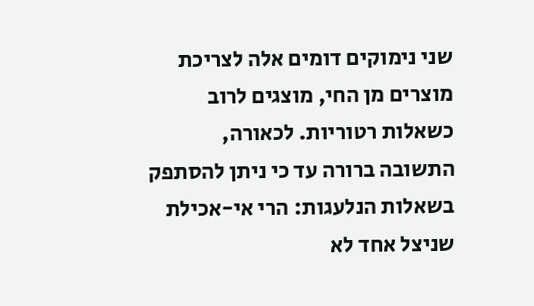שני נימוקים דומים אלה לצריכת מוצרים מן החי, מוצגים לרוב כשאלות רטוריות. לכאורה, התשובה ברורה עד כי ניתן להסתפק בשאלות הנלעגות: הרי אי-אכילת שניצל אחד לא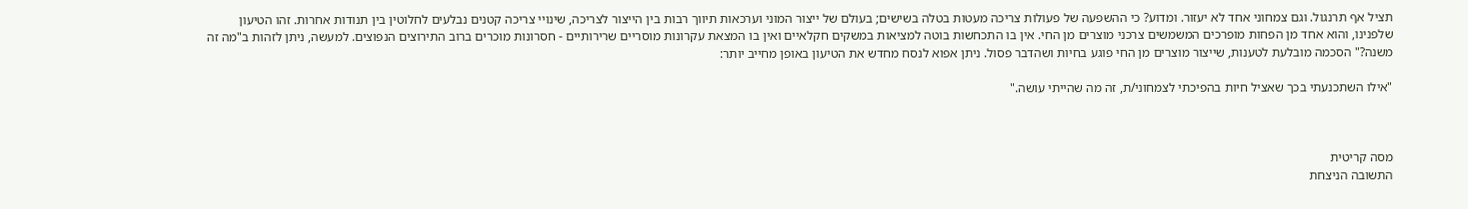תציל אף תרנגול. וגם צמחוני אחד לא יעזור. ומדוע? כי ההשפעה של פעולות צריכה מעטות בטלה בשישים; בעולם של ייצור המוני וערכאות תיווך רבות בין הייצור לצריכה, שינויי צריכה קטנים נבלעים לחלוטין בין תנודות אחרות. זהו הטיעון שלפנינו, והוא אחד מן הפחות מופרכים המשמשים צרכני מוצרים מן החי. אין בו התכחשות בוטה למציאות במשקים חקלאיים ואין בו המצאת עקרונות מוסריים שרירותיים - חסרונות מוכרים ברוב התירוצים הנפוצים. למעשה, ניתן לזהות ב"מה זה משנה?" הסכמה מובלעת לטענות, שייצור מוצרים מן החי פוגע בחיות ושהדבר פסול. ניתן אפוא לנסח מחדש את הטיעון באופן מחייב יותר:

"אילו השתכנעתי בכך שאציל חיות בהפיכתי לצמחוני/ת, זה מה שהייתי עושה."



מסה קריטית
התשובה הניצחת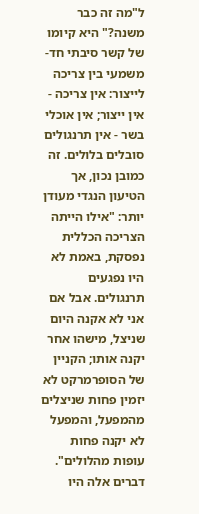ל"מה זה כבר משנה?" היא קיומו של קשר סיבתי חד-משמעי בין צריכה לייצור: אין צריכה - אין ייצור; אין אוכלי בשר - אין תרנגולים סובלים בלולים. זה כמובן נכון, אך הטיעון הנגדי מעודן יותר: "אילו הייתה הצריכה הכללית נפסקת, באמת לא היו נפגעים תרנגולים. אבל אם אני לא אקנה היום שניצל, מישהו אחר יקנה אותו; הקניין של הסופרמרקט לא יזמין פחות שניצלים מהמפעל, והמפעל לא יקנה פחות עופות מהלולים". דברים אלה היו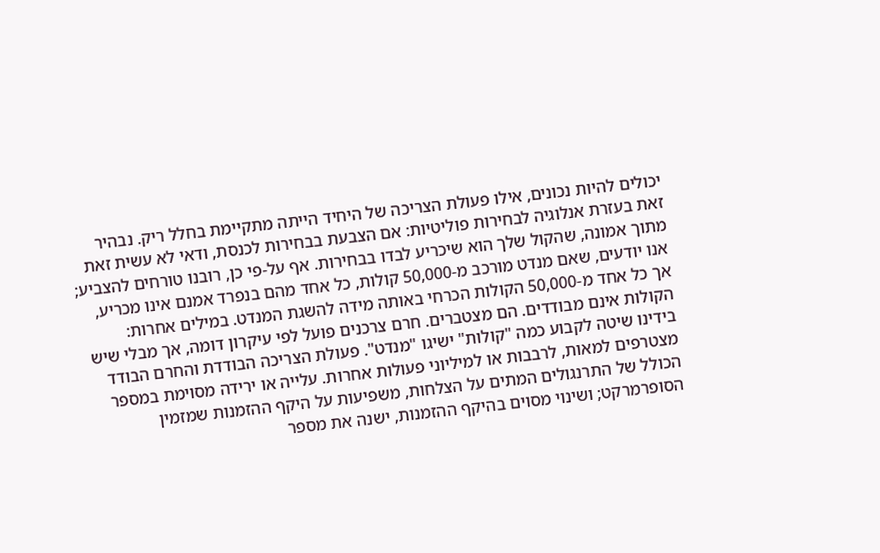יכולים להיות נכונים, אילו פעולת הצריכה של היחיד הייתה מתקיימת בחלל ריק. נבהיר זאת בעזרת אנלוגיה לבחירות פוליטיות: אם הצבעת בבחירות לכנסת, ודאי לא עשית זאת מתוך אמונה, שהקול שלך הוא שיכריע לבדו בבחירות. אף על-פי כן, רובנו טורחים להצביע; אנו יודעים, שאם מנדט מורכב מ-50,000 קולות, כל אחד מהם בנפרד אמנם אינו מכריע, אך כל אחד מ-50,000 הקולות הכרחי באותה מידה להשגת המנדט. במילים אחרות: הקולות אינם מבודדים. הם מצטברים. חרם צרכנים פועל לפי עיקרון דומה, אך מבלי שיש בידינו שיטה לקבוע כמה "קולות" ישיגו "מנדט". פעולת הצריכה הבודדת והחרם הבודד מצטרפים למאות, לרבבות או למיליוני פעולות אחרות. עלייה או ירידה מסוימת במספר הכולל של התרנגולים המתים על הצלחות, משפיעות על היקף ההזמנות שמזמין הסופרמרקט; ושינוי מסוים בהיקף ההזמנות, ישנה את מספר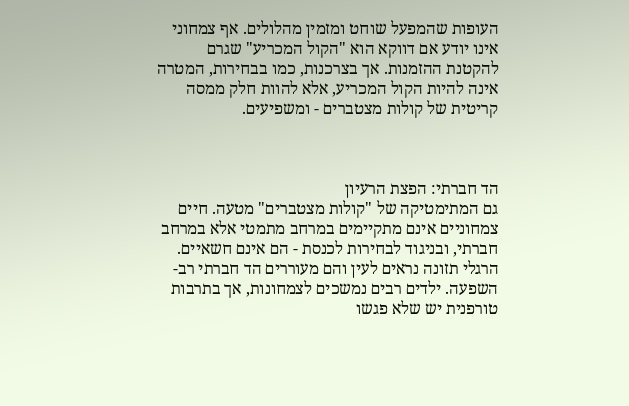העופות שהמפעל שוחט ומזמין מהלולים. אף צמחוני אינו יודע אם דווקא הוא "הקול המכריע" שגרם להקטנת ההזמנות. אך בצרכנות, כמו בבחירות, המטרה אינה להיות הקול המכריע, אלא להוות חלק ממסה קריטית של קולות מצטברים - ומשפיעים.



הד חברתי: הפצת הרעיון
גם המתימטיקה של "קולות מצטברים" מטעה. חיים צמחוניים אינם מתקיימים במרחב מתמטי אלא במרחב חברתי, ובניגוד לבחירות לכנסת - הם אינם חשאיים. הרגלי תזונה נראים לעין והם מעוררים הד חברתי רב-השפעה. ילדים רבים נמשכים לצמחונות, אך בתרבות טורפנית יש שלא פגשו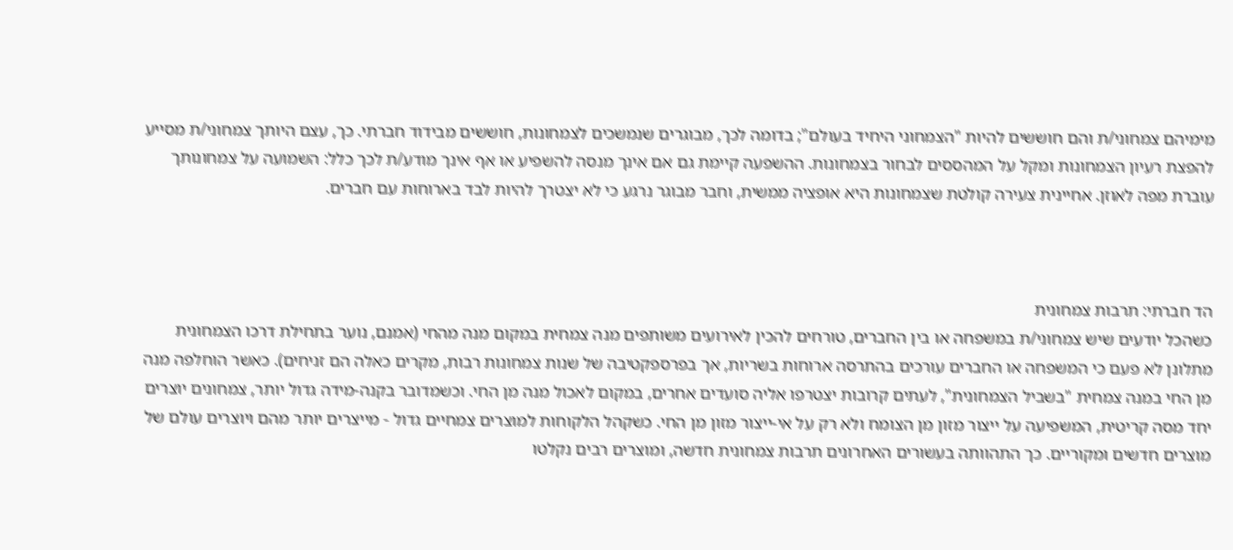מימיהם צמחוני/ת והם חוששים להיות "הצמחוני היחיד בעולם"; בדומה לכך, מבוגרים שנמשכים לצמחונות, חוששים מבידוד חברתי. כך, עצם היותך צמחוני/ת מסייע להפצת רעיון הצמחונות ומקל על המהססים לבחור בצמחונות. ההשפעה קיימת גם אם אינך מנסה להשפיע או אף אינך מודע/ת לכך כלל: השמועה על צמחונותך עוברת מפה לאוזן. אחיינית צעירה קולטת שצמחונות היא אופציה ממשית, וחבר מבוגר נרגע כי לא יצטרך להיות לבד בארוחות עם חברים.



הד חברתי: תרבות צמחונית
כשהכל יודעים שיש צמחוני/ת במשפחה או בין החברים, טורחים להכין לאירועים משותפים מנה צמחית במקום מנה מהחי (אמנם, נוער בתחילת דרכו הצמחונית מתלונן לא פעם כי המשפחה או החברים עורכים בהתרסה ארוחות בשריות, אך בפרספקטיבה של שנות צמחונות רבות, מקרים כאלה הם זניחים). כאשר הוחלפה מנה מן החי במנה צמחית "בשביל הצמחונית", לעתים קרובות יצטרפו אליה סועדים אחרים, במקום לאכול מנה מן החי. וכשמדובר בקנה-מידה גדול יותר, צמחונים יוצרים יחד מסה קריטית, המשפיעה על ייצור מזון מן הצומח ולא רק על אי-ייצור מזון מן החי. כשקהל הלקוחות למוצרים צמחיים גדול - מייצרים יותר מהם ויוצרים עולם של מוצרים חדשים ומקוריים. כך התהוותה בעשורים האחרונים תרבות צמחונית חדשה, ומוצרים רבים נקלטו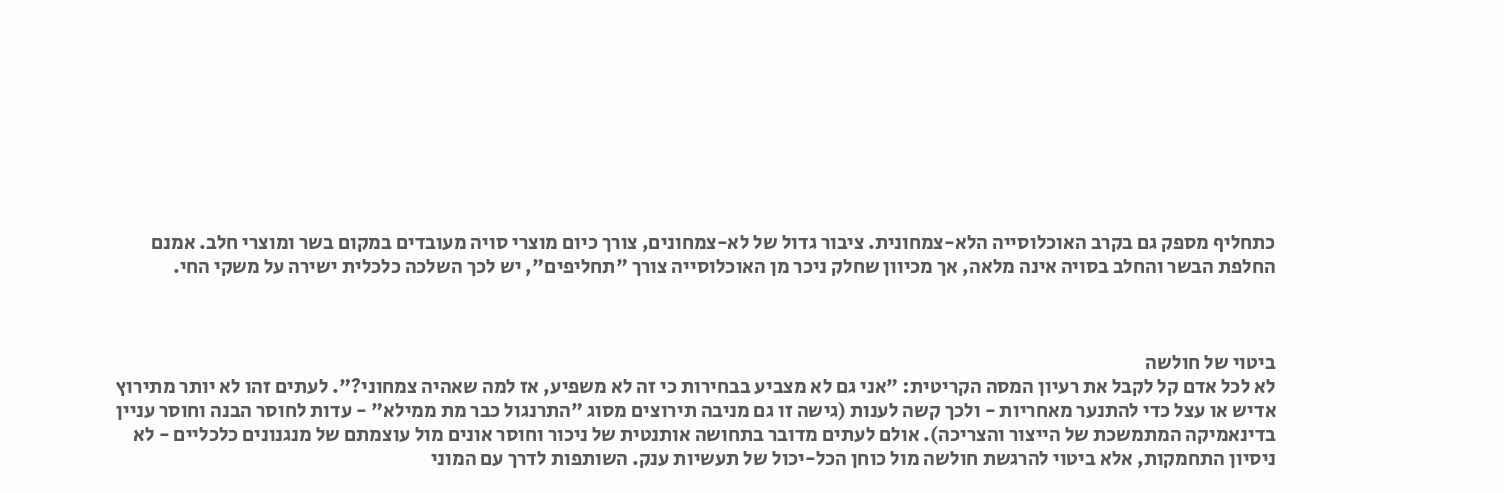כתחליף מספק גם בקרב האוכלוסייה הלא-צמחונית. ציבור גדול של לא-צמחונים, צורך כיום מוצרי סויה מעובדים במקום בשר ומוצרי חלב. אמנם החלפת הבשר והחלב בסויה אינה מלאה, אך מכיוון שחלק ניכר מן האוכלוסייה צורך "תחליפים", יש לכך השלכה כלכלית ישירה על משקי החי.



ביטוי של חולשה
לא לכל אדם קל לקבל את רעיון המסה הקריטית: "אני גם לא מצביע בבחירות כי זה לא משפיע, אז למה שאהיה צמחוני?". לעתים זהו לא יותר מתירוץ אדיש או עצל כדי להתנער מאחריות - ולכך קשה לענות (גישה זו גם מניבה תירוצים מסוג "התרנגול כבר מת ממילא" - עדות לחוסר הבנה וחוסר עניין בדינאמיקה המתמשכת של הייצור והצריכה). אולם לעתים מדובר בתחושה אותנטית של ניכור וחוסר אונים מול עוצמתם של מנגנונים כלכליים - לא ניסיון התחמקות, אלא ביטוי להרגשת חולשה מול כוחן הכל-יכול של תעשיות ענק. השותפות לדרך עם המוני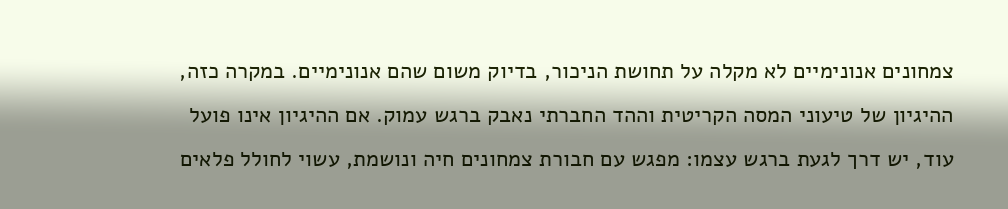צמחונים אנונימיים לא מקלה על תחושת הניכור, בדיוק משום שהם אנונימיים. במקרה כזה, ההיגיון של טיעוני המסה הקריטית וההד החברתי נאבק ברגש עמוק. אם ההיגיון אינו פועל עוד, יש דרך לגעת ברגש עצמו: מפגש עם חבורת צמחונים חיה ונושמת, עשוי לחולל פלאים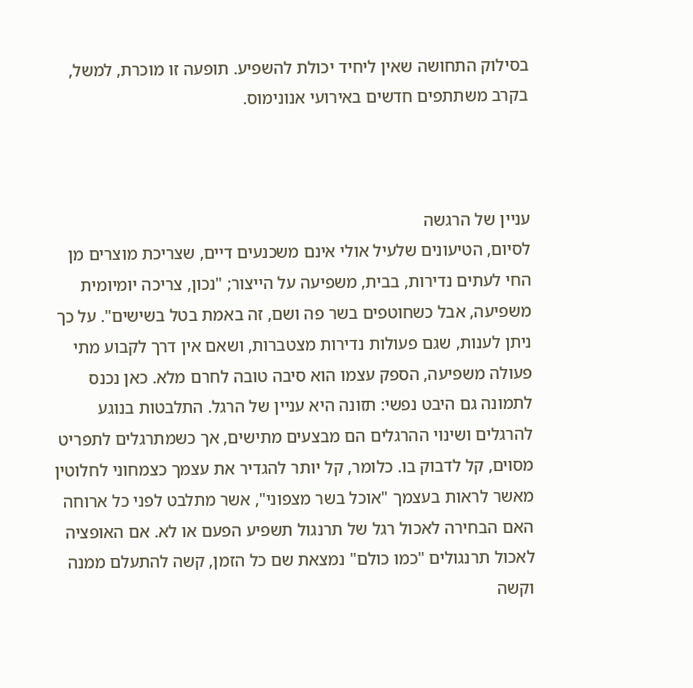בסילוק התחושה שאין ליחיד יכולת להשפיע. תופעה זו מוכרת, למשל, בקרב משתתפים חדשים באירועי אנונימוס.



עניין של הרגשה
לסיום, הטיעונים שלעיל אולי אינם משכנעים דיים, שצריכת מוצרים מן החי לעתים נדירות, בבית, משפיעה על הייצור; "נכון, צריכה יומיומית משפיעה, אבל כשחוטפים בשר פה ושם, זה באמת בטל בשישים". על כך ניתן לענות, שגם פעולות נדירות מצטברות, ושאם אין דרך לקבוע מתי פעולה משפיעה, הספק עצמו הוא סיבה טובה לחרם מלא. כאן נכנס לתמונה גם היבט נפשי: תזונה היא עניין של הרגל. התלבטות בנוגע להרגלים ושינוי ההרגלים הם מבצעים מתישים, אך כשמתרגלים לתפריט מסוים, קל לדבוק בו. כלומר, קל יותר להגדיר את עצמך כצמחוני לחלוטין מאשר לראות בעצמך "אוכל בשר מצפוני", אשר מתלבט לפני כל ארוחה האם הבחירה לאכול רגל של תרנגול תשפיע הפעם או לא. אם האופציה לאכול תרנגולים "כמו כולם" נמצאת שם כל הזמן, קשה להתעלם ממנה וקשה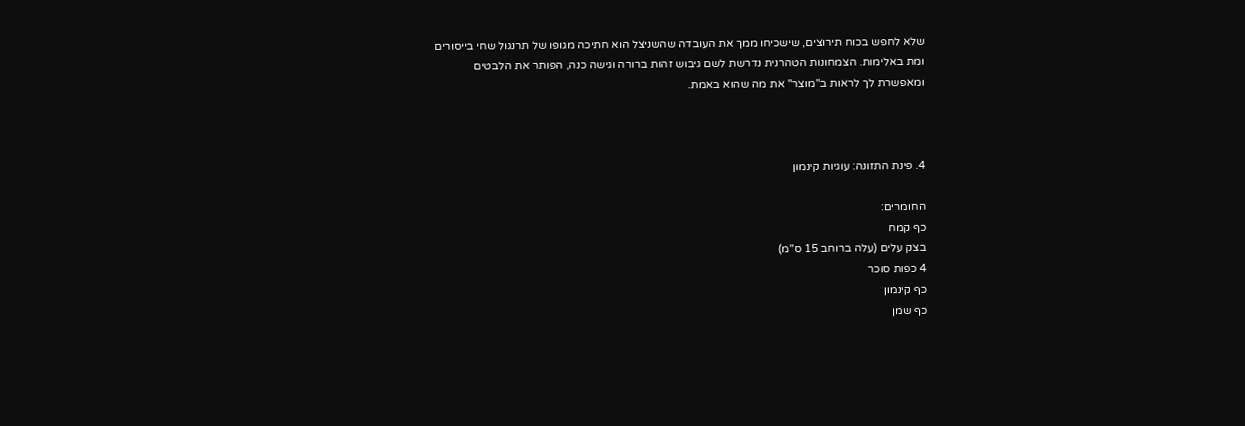שלא לחפש בכוח תירוצים, שישכיחו ממך את העובדה שהשניצל הוא חתיכה מגופו של תרנגול שחי בייסורים ומת באלימות. הצמחונות הטהרנית נדרשת לשם גיבוש זהות ברורה וגישה כנה, הפותר את הלבטים ומאפשרת לך לראות ב"מוצר" את מה שהוא באמת.



4. פינת התזונה: עוגיות קינמון

החומרים:
כף קמח
בצק עלים (עלה ברוחב 15 ס"מ)
4 כפות סוכר
כף קינמון
כף שמן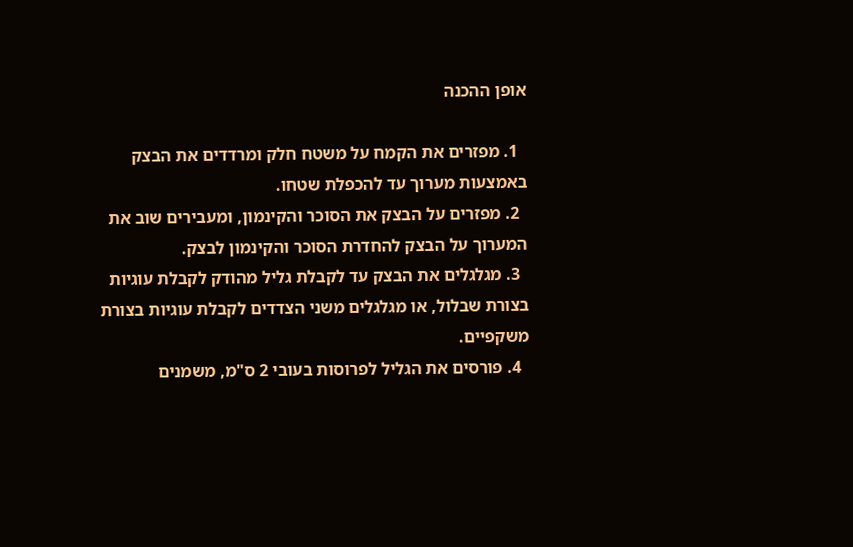אופן ההכנה

  1. מפזרים את הקמח על משטח חלק ומרדדים את הבצק באמצעות מערוך עד להכפלת שטחו.
  2. מפזרים על הבצק את הסוכר והקינמון, ומעבירים שוב את המערוך על הבצק להחדרת הסוכר והקינמון לבצק.
  3. מגלגלים את הבצק עד לקבלת גליל מהודק לקבלת עוגיות בצורת שבלול, או מגלגלים משני הצדדים לקבלת עוגיות בצורת משקפיים.
  4. פורסים את הגליל לפרוסות בעובי 2 ס"מ, משמנים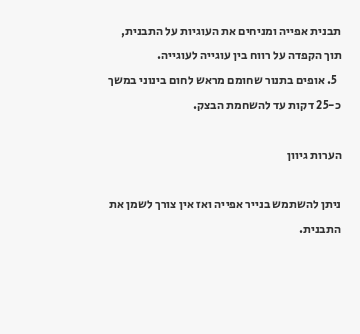תבנית אפייה ומניחים את העוגיות על התבנית, תוך הקפדה על רווח בין עוגייה לעוגייה.
  5. אופים בתנור שחומם מראש לחום בינוני במשך כ-25 דקות עד להשחמת הבצק.

הערות גיוון

ניתן להשתמש בנייר אפייה ואז אין צורך לשמן את התבנית.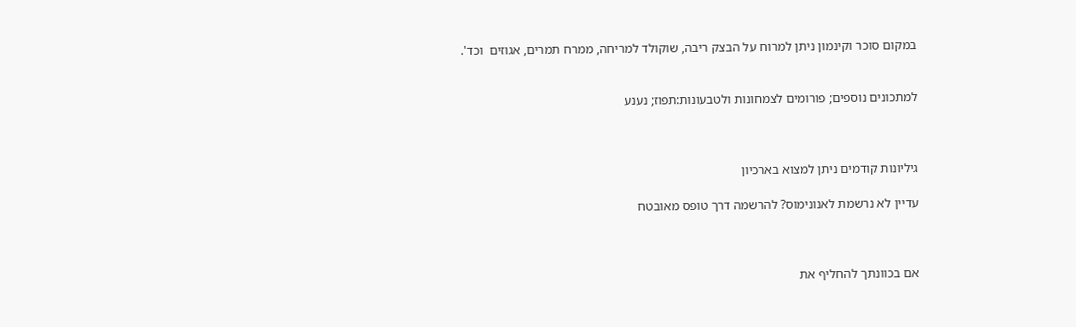במקום סוכר וקינמון ניתן למרוח על הבצק ריבה, שוקולד למריחה, ממרח תמרים, אגוזים  וכד'.


למתכונים נוספים; פורומים לצמחונות ולטבעונות:תפוז; נענע



גיליונות קודמים ניתן למצוא בארכיון

עדיין לא נרשמת לאנונימוס? להרשמה דרך טופס מאובטח



אם בכוונתך להחליף את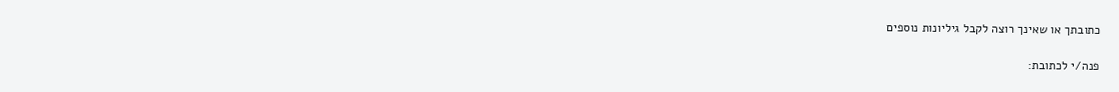כתובתך או שאינך רוצה לקבל גיליונות נוספים

פנה/י לכתובת: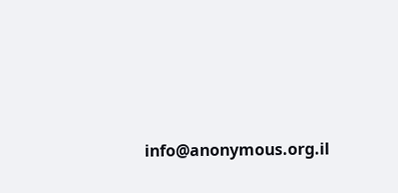info@anonymous.org.il